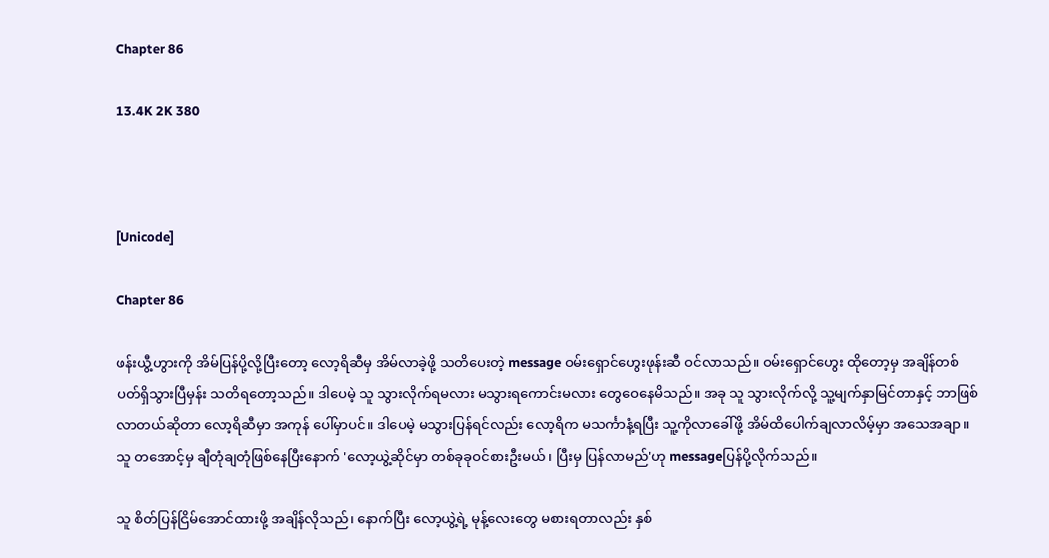Chapter 86

13.4K 2K 380



[Unicode]

Chapter 86

ဖန်းယွီ့ဟွားကို အိမ်ပြန်ပို့လို့ပြီးတော့ လော့ရိဆီမှ အိမ်လာခဲ့ဖို့ သတိပေးတဲ့ message ဝမ်းရှောင်ဟွေးဖုန်းဆီ ဝင်လာသည်။ ဝမ်းရှောင်ဟွေး ထိုတော့မှ အချိန်တစ်ပတ်ရှိသွားပြီမှန်း သတိရတော့သည်။ ဒါပေမဲ့ သူ သွားလိုက်ရမလား မသွားရကောင်းမလား တွေဝေနေမိသည်။ အခု သူ သွားလိုက်လို့ သူ့မျက်နှာမြင်တာနှင့် ဘာဖြစ်လာတယ်ဆိုတာ လော့ရိဆီမှာ အကုန် ပေါ်မှာပင်။ ဒါပေမဲ့ မသွားပြန်ရင်လည်း လော့ရိက မသင်္ကာနံ့ရပြီး သူ့ကိုလာခေါ်ဖို့ အိမ်ထိပေါက်ချလာလိမ့်မှာ အသေအချာ။ သူ တအောင့်မှ ချီတုံချတုံဖြစ်နေပြီးနောက် 'လော့ယွဲ့ဆိုင်မှာ တစ်ခုခုဝင်စားဦးမယ်၊ ပြီးမှ ပြန်လာမည်'ဟု messageပြန်ပို့လိုက်သည်။

သူ စိတ်ပြန်ငြိမ်အောင်ထားဖို့ အချိန်လိုသည်၊ နောက်ပြီး လော့ယွဲ့ရဲ့ မုန့်လေးတွေ မစားရတာလည်း နှစ်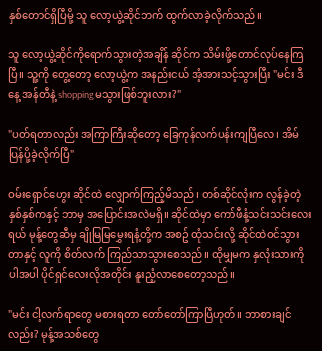နှစ်တောင်ရှိပြီမို့ သူ လော့ယွဲ့ဆိုင်ဘက် ထွက်လာခဲ့လိုက်သည်။

သူ လော့ယွဲ့ဆိုင်ကိုရောက်သွားတဲ့အချိန် ဆိုင်က သိမ်းဖို့တောင်လုပ်နေကြပြီ။ သူ့ကို တွေ့တော့ လော့ယွဲ့က အနည်းငယ် အံ့အားသင့်သွားပြီး "မင်း ဒီနေ့ အန်တီနဲ့ shoppingမသွားဖြစ်ဘူးလား?"

"ပတ်ရတာလည်း အကြာကြီးဆိုတော့ ခြေကုန်လက်ပန်းကျပြီလေ၊ အိမ်ပြန်ပို့ခဲ့လိုက်ပြီ"

ဝမ်းရှောင်ဟွေး ဆိုင်ထဲ လျှောက်ကြည့်မိသည်၊ တစ်ဆိုင်လုံးက လွန်ခဲ့တဲ့ နှစ်နှစ်ကနှင့် ဘာမှ အပြောင်းအလဲမရှိ။ ဆိုင်ထဲမှာ ကော်ဖီနံ့သင်းသင်းလေးရယ် မုန့်တွေဆီမှ ချိုမြမြမွှေးရနံ့တို့က အစဥ် ထုံသင်းလို့ ဆိုင်ထဲဝင်သွားတာနှင့် လူကို စိတ်လက် ကြည်သာသွားစေသည်။ ထိုမျှမက နှလုံးသားကိုပါအပါ ပိုင်ရှင်လေးလိုအတိုင်း နူးညံ့လာစေတော့သည်။

"မင်း ငါ့လက်ရာတွေ မစားရတာ တော်တော်ကြာပြီဟုတ်။ ဘာစားချင်လည်း? မုန့်အသစ်တွေ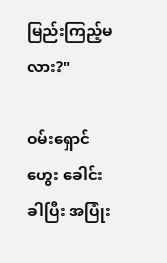မြည်းကြည့်မလား?"

ဝမ်းရှောင်ဟွေး ခေါင်းခါပြီး အပြုံး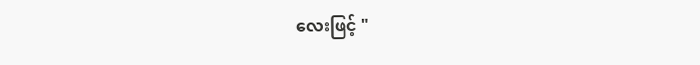လေးဖြင့် "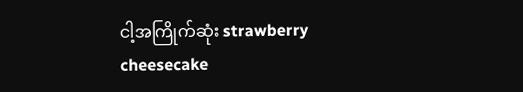ငါ့အကြိုက်ဆုံး strawberry cheesecake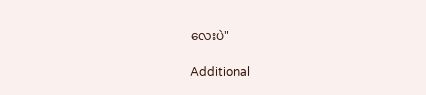လေးပဲ"

Additional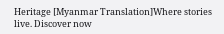Heritage [Myanmar Translation]Where stories live. Discover now